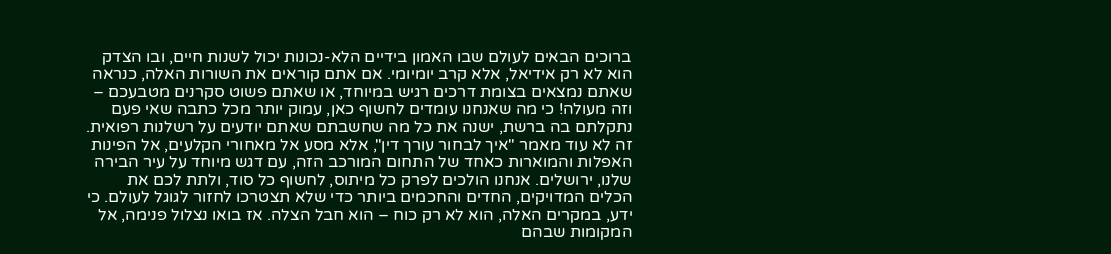ברוכים הבאים לעולם שבו האמון בידיים הלא-נכונות יכול לשנות חיים, ובו הצדק הוא לא רק אידיאל, אלא קרב יומיומי. אם אתם קוראים את השורות האלה, כנראה שאתם נמצאים בצומת דרכים רגיש במיוחד, או שאתם פשוט סקרנים מטבעכם – וזה מעולה! כי מה שאנחנו עומדים לחשוף כאן, עמוק יותר מכל כתבה שאי פעם נתקלתם בה ברשת, ישנה את כל מה שחשבתם שאתם יודעים על רשלנות רפואית. זה לא עוד מאמר "איך לבחור עורך דין", אלא מסע אל מאחורי הקלעים, אל הפינות האפלות והמוארות כאחד של התחום המורכב הזה, עם דגש מיוחד על עיר הבירה שלנו, ירושלים. אנחנו הולכים לפרק כל מיתוס, לחשוף כל סוד, ולתת לכם את הכלים המדויקים, החדים והחכמים ביותר כדי שלא תצטרכו לחזור לגוגל לעולם. כי ידע, במקרים האלה, הוא לא רק כוח – הוא חבל הצלה. אז בואו נצלול פנימה, אל המקומות שבהם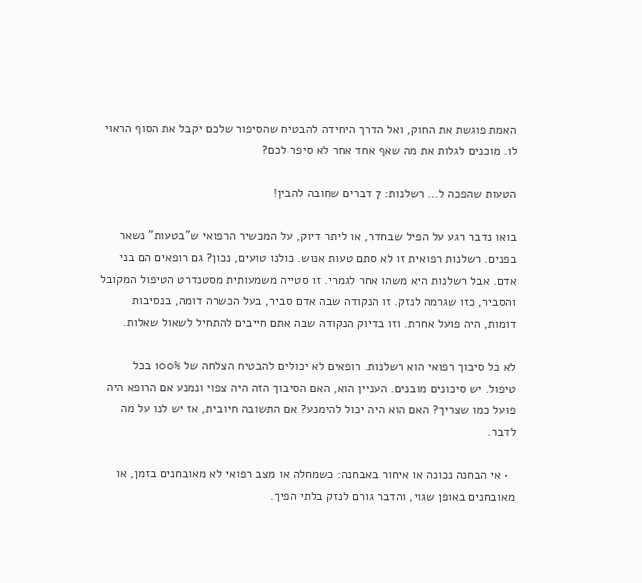האמת פוגשת את החוק, ואל הדרך היחידה להבטיח שהסיפור שלכם יקבל את הסוף הראוי לו. מוכנים לגלות את מה שאף אחד אחר לא סיפר לכם?

הטעות שהפכה ל… רשלנות: 7 דברים שחובה להבין!

בואו נדבר רגע על הפיל שבחדר, או ליתר דיוק, על המכשיר הרפואי ש"בטעות" נשאר בפנים. רשלנות רפואית זו לא סתם טעות אנוש. כולנו טועים, נכון? גם רופאים הם בני אדם. אבל רשלנות היא משהו אחר לגמרי. זו סטייה משמעותית מסטנדרט הטיפול המקובל והסביר, כזו שגרמה לנזק. זו הנקודה שבה אדם סביר, בעל הכשרה דומה, בנסיבות דומות, היה פועל אחרת. וזו בדיוק הנקודה שבה אתם חייבים להתחיל לשאול שאלות.

לא כל סיבוך רפואי הוא רשלנות. רופאים לא יכולים להבטיח הצלחה של 100% בכל טיפול. יש סיכונים מובנים. העניין הוא, האם הסיבוך הזה היה צפוי ונמנע אם הרופא היה פועל כמו שצריך? האם הוא היה יכול להימנע? אם התשובה חיובית, אז יש לנו על מה לדבר.

  • אי הבחנה נכונה או איחור באבחנה: כשמחלה או מצב רפואי לא מאובחנים בזמן, או מאובחנים באופן שגוי, והדבר גורם לנזק בלתי הפיך.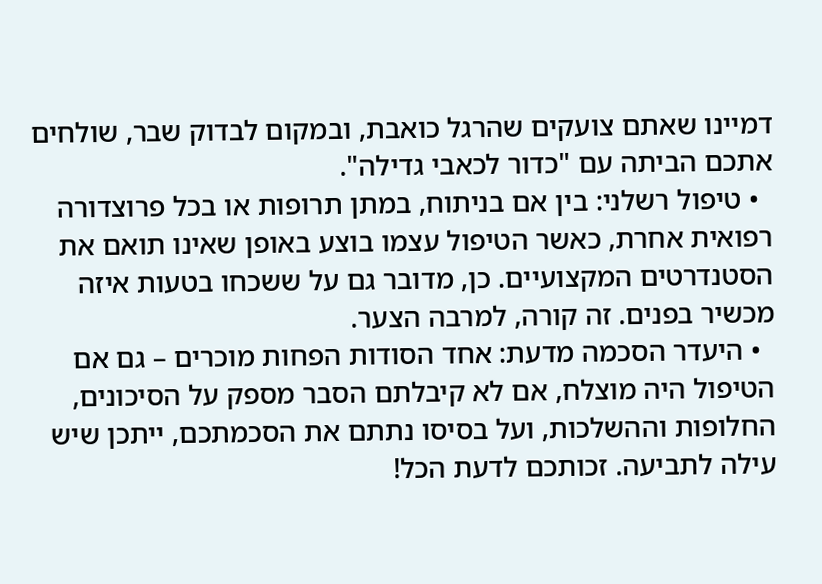דמיינו שאתם צועקים שהרגל כואבת, ובמקום לבדוק שבר, שולחים אתכם הביתה עם "כדור לכאבי גדילה".
  • טיפול רשלני: בין אם בניתוח, במתן תרופות או בכל פרוצדורה רפואית אחרת, כאשר הטיפול עצמו בוצע באופן שאינו תואם את הסטנדרטים המקצועיים. כן, מדובר גם על ששכחו בטעות איזה מכשיר בפנים. זה קורה, למרבה הצער.
  • היעדר הסכמה מדעת: אחד הסודות הפחות מוכרים – גם אם הטיפול היה מוצלח, אם לא קיבלתם הסבר מספק על הסיכונים, החלופות וההשלכות, ועל בסיסו נתתם את הסכמתכם, ייתכן שיש עילה לתביעה. זכותכם לדעת הכל!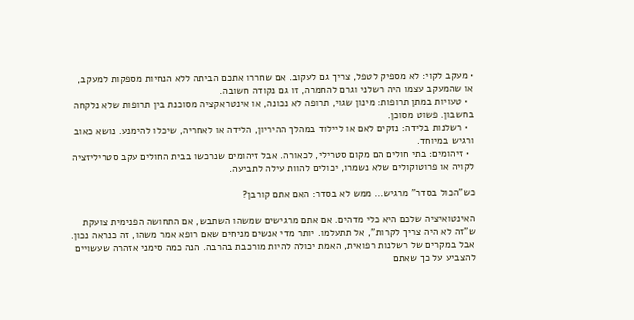• מעקב לקוי: לא מספיק לטפל, צריך גם לעקוב. אם שחררו אתכם הביתה ללא הנחיות מספקות למעקב, או שהמעקב עצמו היה רשלני וגרם להחמרה, זו גם נקודה חשובה.
  • טעויות במתן תרופות: מינון שגוי, תרופה לא נכונה, או אינטראקציה מסוכנת בין תרופות שלא נלקחה בחשבון. פשוט מסוכן.
  • רשלנות בלידה: נזקים לאם או ליילוד במהלך ההיריון, הלידה או לאחריה, שיכלו להימנע. נושא כאוב ורגיש במיוחד.
  • זיהומים: בתי חולים הם מקום סטרילי, לכאורה. אבל זיהומים שנרכשו בבית החולים עקב סטריליזציה לקויה או פרוטוקולים שלא נשמרו, יכולים להוות עילה לתביעה.

כש"הכול בסדר" מרגיש… ממש לא בסדר: האם אתם קורבן?

האינטואיציה שלכם היא כלי מדהים. אם אתם מרגישים שמשהו השתבש, אם התחושה הפנימית צועקת ש"זה לא היה צריך לקרות", אל תתעלמו. יותר מדי אנשים מניחים שאם רופא אמר משהו, זה כנראה נכון. אבל במקרים של רשלנות רפואית, האמת יכולה להיות מורכבת בהרבה. הנה כמה סימני אזהרה שעשויים להצביע על כך שאתם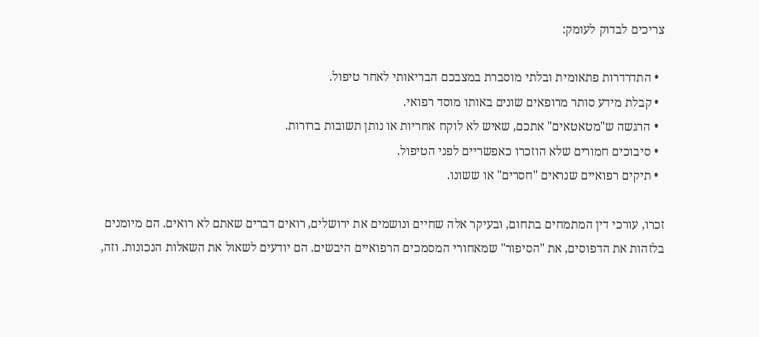צריכים לבדוק לעומק:

  • התדרדרות פתאומית ובלתי מוסברת במצבכם הבריאותי לאחר טיפול.
  • קבלת מידע סותר מרופאים שונים באותו מוסד רפואי.
  • הרגשה ש"מטאטאים" אתכם, שאיש לא לוקח אחריות או נותן תשובות ברורות.
  • סיבוכים חמורים שלא הוזכרו כאפשריים לפני הטיפול.
  • תיקים רפואיים שנראים "חסרים" או ששונו.

זכרו, עורכי דין המתמחים בתחום, ובעיקר אלה שחיים ונושמים את ירושלים, רואים דברים שאתם לא רואים. הם מיומנים בלזהות את הדפוסים, את "הסיפור" שמאחורי המסמכים הרפואיים היבשים. הם יודעים לשאול את השאלות הנכונות. וזה,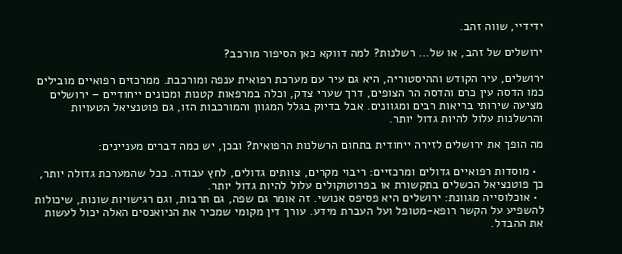ידידיי, שווה זהב.

ירושלים של זהב, או של… רשלנות? למה דווקא כאן הסיפור מורכב?

ירושלים, עיר הקודש וההיסטוריה, היא גם עיר עם מערכת רפואית ענפה ומורכבת. ממרכזים רפואיים מובילים כמו הדסה עין כרם והדסה הר הצופים, דרך שערי צדק, וכלה במרפאות קטנות ומכונים ייחודיים – ירושלים מציעה שירותי בריאות רבים ומגוונים. אבל בדיוק בגלל המגוון והמורכבות הזו, גם פוטנציאל הטעויות והרשלנות עלול להיות גדול יותר.

מה הופך את ירושלים לזירה ייחודית בתחום הרשלנות הרפואית? ובכן, יש כמה דברים מעניינים:

  • מוסדות רפואיים גדולים ומרכזיים: ריבוי מקרים, צוותים גדולים, לחץ עבודה. ככל שהמערכת גדולה יותר, כך פוטנציאל הכשלים בתקשורת או בפרוטוקולים עלול להיות גדול יותר.
  • אוכלוסייה מגוונת: ירושלים היא פסיפס אנושי. זה אומר גם שפה, גם תרבות, וגם רגישויות שונות, שיכולות להשפיע על הקשר רופא-מטופל ועל העברת מידע. עורך דין מקומי שמכיר את הניואנסים האלה יכול לעשות את ההבדל.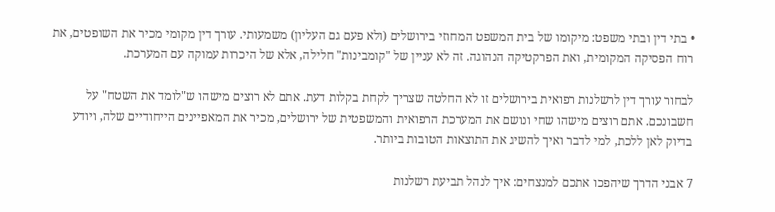• בתי דין ובתי משפט: מיקומו של בית המשפט המחוזי בירושלים (ולא פעם גם העליון) משמעותי. עורך דין מקומי מכיר את השופטים, את רוח הפסיקה המקומית, ואת הפרקטיקה הנהוגה. זה לא עניין של "קומבינות" חלילה, אלא של היכרות עמוקה עם המערכת.

לבחור עורך דין לרשלנות רפואית בירושלים זו לא החלטה שצריך לקחת בקלות דעת. אתם לא רוצים מישהו ש"לומד את השטח" על חשבונכם. אתם רוצים מישהו שחי ונושם את המערכת הרפואית והמשפטית של ירושלים, מכיר את המאפיינים הייחודיים שלה, ויודע בדיוק לאן ללכת, למי לדבר ואיך להשיג את התוצאות הטובות ביותר.

7 אבני הדרך שיהפכו אתכם למנצחים: איך לנהל תביעת רשלנות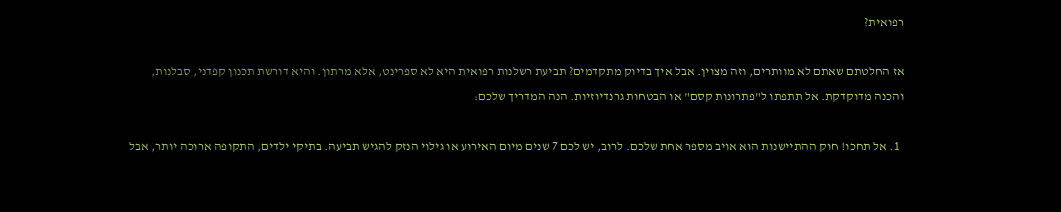רפואית?

אז החלטתם שאתם לא מוותרים, וזה מצוין. אבל איך בדיוק מתקדמים? תביעת רשלנות רפואית היא לא ספרינט, אלא מרתון. והיא דורשת תכנון קפדני, סבלנות, והכנה מדוקדקת. אל תתפתו ל"פתרונות קסם" או הבטחות גרנדיוזיות. הנה המדריך שלכם:

  1. אל תחכו! חוק ההתיישנות הוא אויב מספר אחת שלכם. לרוב, יש לכם 7 שנים מיום האירוע או גילוי הנזק להגיש תביעה. בתיקי ילדים, התקופה ארוכה יותר, אבל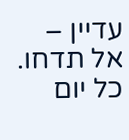עדיין – אל תדחו. כל יום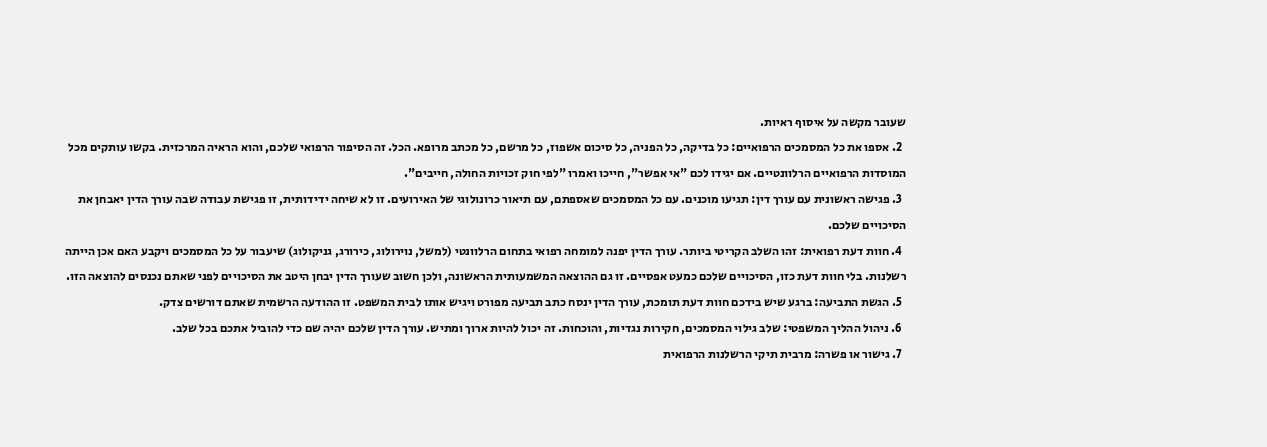שעובר מקשה על איסוף ראיות.
  2. אספו את כל המסמכים הרפואיים: כל בדיקה, כל הפניה, כל סיכום אשפוז, כל מרשם, כל מכתב מרופא. הכל. זה הסיפור הרפואי שלכם, והוא הראיה המרכזית. בקשו עותקים מכל המוסדות הרפואיים הרלוונטיים. אם יגידו לכם "אי אפשר", חייכו ואמרו "לפי חוק זכויות החולה, חייבים".
  3. פגישה ראשונית עם עורך דין: תגיעו מוכנים. עם כל המסמכים שאספתם, עם תיאור כרונולוגי של האירועים. זו לא שיחה ידידותית, זו פגישת עבודה שבה עורך הדין יאבחן את הסיכויים שלכם.
  4. חוות דעת רפואית: זהו השלב הקריטי ביותר. עורך הדין יפנה למומחה רפואי בתחום הרלוונטי (למשל, נוירולוג, כירורג, גניקולוג) שיעבור על כל המסמכים ויקבע האם אכן הייתה רשלנות. בלי חוות דעת כזו, הסיכויים שלכם כמעט אפסיים. זו גם ההוצאה המשמעותית הראשונה, ולכן חשוב שעורך הדין יבחן היטב את הסיכויים לפני שאתם נכנסים להוצאה הזו.
  5. הגשת התביעה: ברגע שיש בידכם חוות דעת תומכת, עורך הדין ינסח כתב תביעה מפורט ויגיש אותו לבית המשפט. זו ההודעה הרשמית שאתם דורשים צדק.
  6. ניהול ההליך המשפטי: שלב גילוי המסמכים, חקירות נגדיות, והוכחות. זה יכול להיות ארוך ומתיש. עורך הדין שלכם יהיה שם כדי להוביל אתכם בכל שלב.
  7. גישור או פשרה: מרבית תיקי הרשלנות הרפואית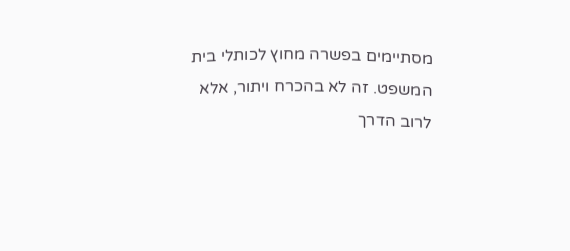מסתיימים בפשרה מחוץ לכותלי בית המשפט. זה לא בהכרח ויתור, אלא לרוב הדרך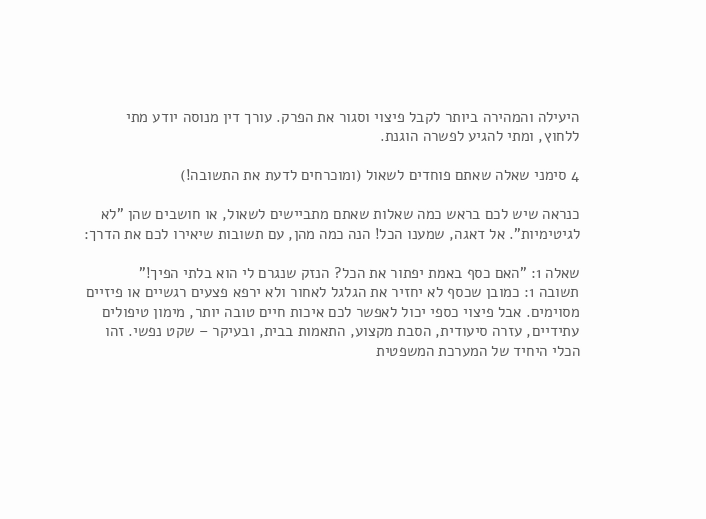היעילה והמהירה ביותר לקבל פיצוי וסגור את הפרק. עורך דין מנוסה יודע מתי ללחוץ, ומתי להגיע לפשרה הוגנת.

4 סימני שאלה שאתם פוחדים לשאול (ומוכרחים לדעת את התשובה!)

כנראה שיש לכם בראש כמה שאלות שאתם מתביישים לשאול, או חושבים שהן "לא לגיטימיות". אל דאגה, שמענו הכל! הנה כמה מהן, עם תשובות שיאירו לכם את הדרך:

שאלה 1: "האם כסף באמת יפתור את הכל? הנזק שנגרם לי הוא בלתי הפיך!"
תשובה 1: כמובן שכסף לא יחזיר את הגלגל לאחור ולא ירפא פצעים רגשיים או פיזיים מסוימים. אבל פיצוי כספי יכול לאפשר לכם איכות חיים טובה יותר, מימון טיפולים עתידיים, עזרה סיעודית, הסבת מקצוע, התאמות בבית, ובעיקר – שקט נפשי. זהו הכלי היחיד של המערכת המשפטית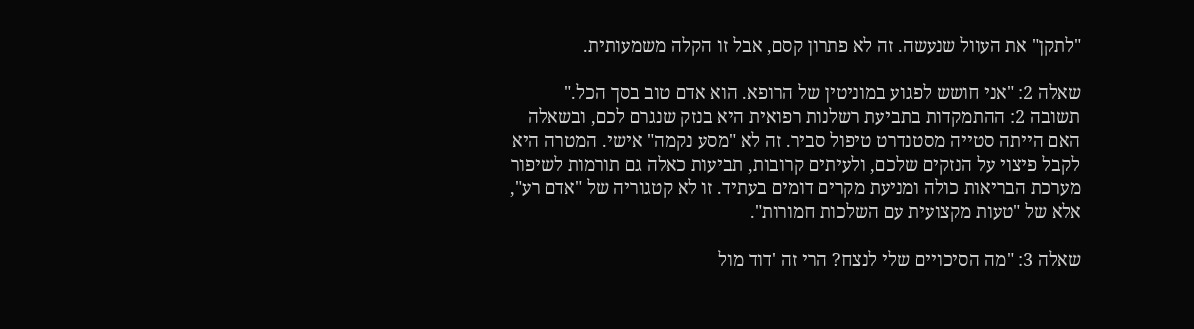"לתקן" את העוול שנעשה. זה לא פתרון קסם, אבל זו הקלה משמעותית.

שאלה 2: "אני חושש לפגוע במוניטין של הרופא. הוא אדם טוב בסך הכל."
תשובה 2: ההתמקדות בתביעת רשלנות רפואית היא בנזק שנגרם לכם, ובשאלה האם הייתה סטייה מסטנדרט טיפול סביר. זה לא "מסע נקמה" אישי. המטרה היא לקבל פיצוי על הנזקים שלכם, ולעיתים קרובות, תביעות כאלה גם תורמות לשיפור מערכת הבריאות כולה ומניעת מקרים דומים בעתיד. זו לא קטגוריה של "אדם רע", אלא של "טעות מקצועית עם השלכות חמורות".

שאלה 3: "מה הסיכויים שלי לנצח? הרי זה 'דוד מול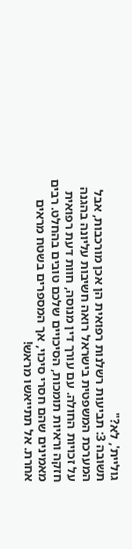גוליית', לא?"
תשובה 3: תביעות רשלנות רפואית הן אכן מורכבות, אבל המערכת המשפטית בישראל רואה חשיבות עליונה בהגנה על זכויות החולה. עם עורך דין מנוסה, חוות דעת רפואית חזקה וראיות תומכות, הסיכויים שלכם טובים בהחלט. רבים מאמינים שהם חסרי סיכוי, אך המספרים בשטח מראים אחרת. אל תתייאשו מראש!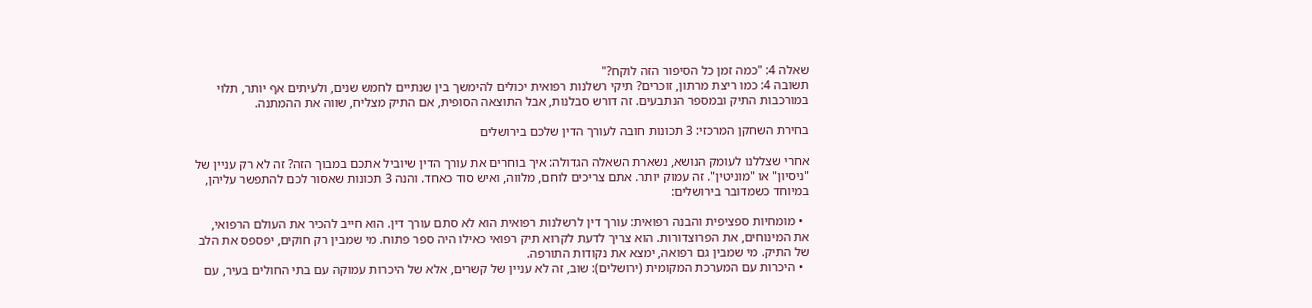שאלה 4: "כמה זמן כל הסיפור הזה לוקח?"
תשובה 4: כמו ריצת מרתון, זוכרים? תיקי רשלנות רפואית יכולים להימשך בין שנתיים לחמש שנים, ולעיתים אף יותר, תלוי במורכבות התיק ובמספר הנתבעים. זה דורש סבלנות, אבל התוצאה הסופית, אם התיק מצליח, שווה את ההמתנה.

בחירת השחקן המרכזי: 3 תכונות חובה לעורך הדין שלכם בירושלים

אחרי שצללנו לעומק הנושא, נשארת השאלה הגדולה: איך בוחרים את עורך הדין שיוביל אתכם במבוך הזה? זה לא רק עניין של "ניסיון" או "מוניטין". זה עמוק יותר. אתם צריכים לוחם, מלווה, ואיש סוד כאחד. והנה 3 תכונות שאסור לכם להתפשר עליהן, במיוחד כשמדובר בירושלים:

  • מומחיות ספציפית והבנה רפואית: עורך דין לרשלנות רפואית הוא לא סתם עורך דין. הוא חייב להכיר את העולם הרפואי, את המינוחים, את הפרוצדורות. הוא צריך לדעת לקרוא תיק רפואי כאילו היה ספר פתוח. מי שמבין רק חוקים, יפספס את הלב של התיק. מי שמבין גם רפואה, ימצא את נקודות התורפה.
  • היכרות עם המערכת המקומית (ירושלים): שוב, זה לא עניין של קשרים, אלא של היכרות עמוקה עם בתי החולים בעיר, עם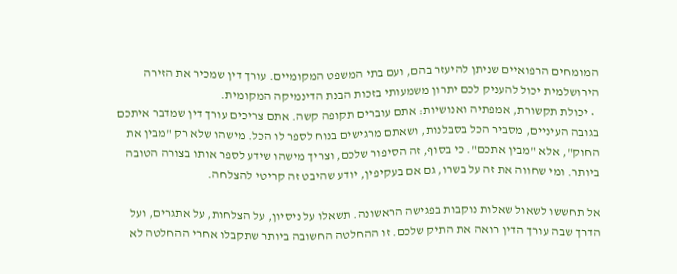המומחים הרפואיים שניתן להיעזר בהם, ועם בתי המשפט המקומיים. עורך דין שמכיר את הזירה הירושלמית יכול להעניק לכם יתרון משמעותי בזכות הבנת הדינמיקה המקומית.
  • יכולת תקשורת, אמפתיה ואנושיות: אתם עוברים תקופה קשה. אתם צריכים עורך דין שמדבר איתכם בגובה העיניים, מסביר הכל בסבלנות, ושאתם מרגישים בנוח לספר לו הכל. מישהו שלא רק "מבין את החוק", אלא "מבין אתכם". כי בסוף, זה הסיפור שלכם, וצריך מישהו שידע לספר אותו בצורה הטובה ביותר. ומי שחווה את זה על בשרו, גם אם בעקיפין, יודע שהיבט זה קריטי להצלחה.

אל תחששו לשאול שאלות נוקבות בפגישה הראשונה. תשאלו על ניסיון, על הצלחות, על אתגרים, ועל הדרך שבה עורך הדין רואה את התיק שלכם. זו ההחלטה החשובה ביותר שתקבלו אחרי ההחלטה לא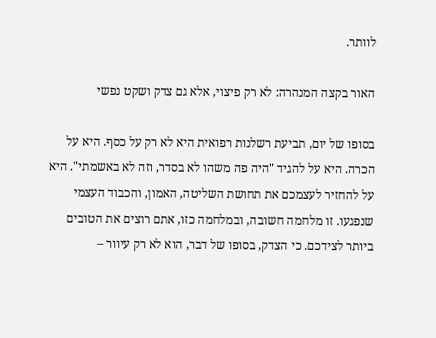לוותר.

האור בקצה המנהרה: לא רק פיצוי, אלא גם צדק ושקט נפשי

בסופו של יום, תביעת רשלנות רפואית היא לא רק על כסף. היא על הכרה. היא על להגיד "היה פה משהו לא בסדר, וזה לא באשמתי". היא על להחזיר לעצמכם את תחושת השליטה, האמון, והכבוד העצמי שנפגעו. זו מלחמה חשובה, ובמלחמה כזו, אתם רוצים את הטובים ביותר לצידכם. כי הצדק, בסופו של דבר, הוא לא רק עיוור –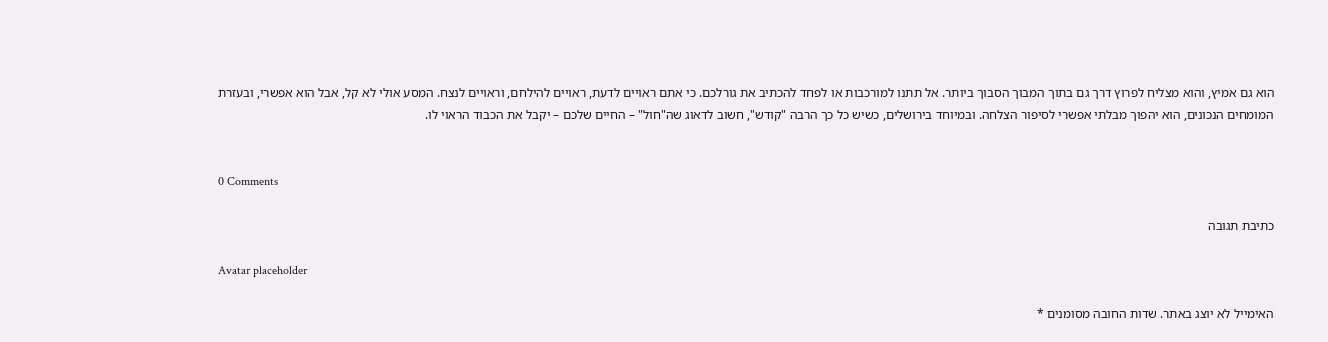הוא גם אמיץ, והוא מצליח לפרוץ דרך גם בתוך המבוך הסבוך ביותר. אל תתנו למורכבות או לפחד להכתיב את גורלכם. כי אתם ראויים לדעת, ראויים להילחם, וראויים לנצח. המסע אולי לא קל, אבל הוא אפשרי, ובעזרת המומחים הנכונים, הוא יהפוך מבלתי אפשרי לסיפור הצלחה. ובמיוחד בירושלים, כשיש כל כך הרבה "קודש", חשוב לדאוג שה"חול" – החיים שלכם – יקבל את הכבוד הראוי לו.


0 Comments

כתיבת תגובה

Avatar placeholder

האימייל לא יוצג באתר. שדות החובה מסומנים *